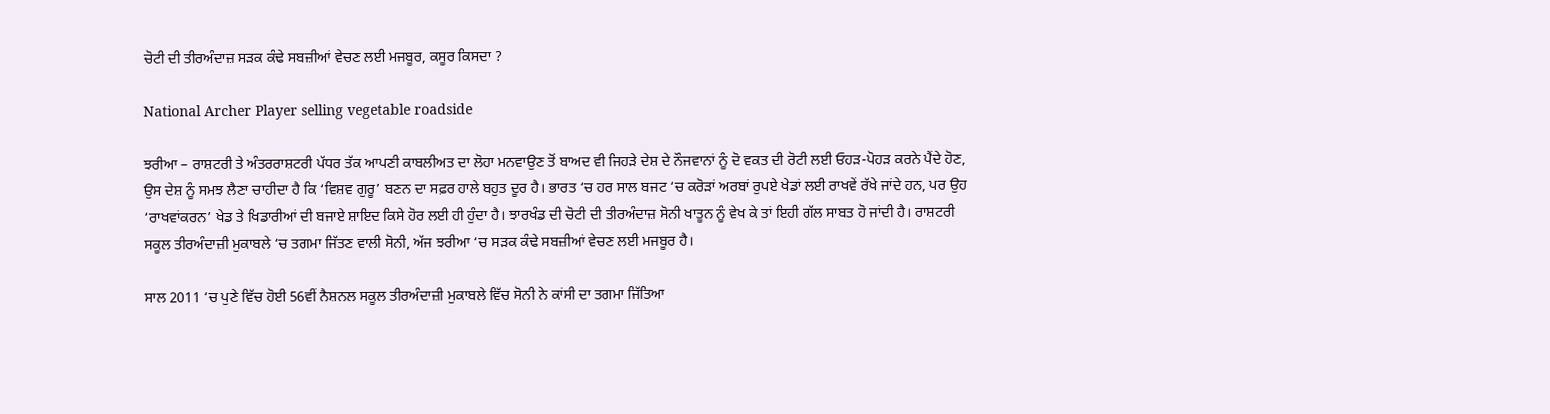ਚੋਟੀ ਦੀ ਤੀਰਅੰਦਾਜ਼ ਸੜਕ ਕੰਢੇ ਸਬਜ਼ੀਆਂ ਵੇਚਣ ਲਈ ਮਜਬੂਰ, ਕਸੂਰ ਕਿਸਦਾ ?

National Archer Player selling vegetable roadside

ਝਰੀਆ – ਰਾਸ਼ਟਰੀ ਤੇ ਅੰਤਰਰਾਸ਼ਟਰੀ ਪੱਧਰ ਤੱਕ ਆਪਣੀ ਕਾਬਲੀਅਤ ਦਾ ਲੋਹਾ ਮਨਵਾਉਣ ਤੋਂ ਬਾਅਦ ਵੀ ਜਿਹੜੇ ਦੇਸ਼ ਦੇ ਨੌਜਵਾਨਾਂ ਨੂੰ ਦੋ ਵਕਤ ਦੀ ਰੋਟੀ ਲਈ ਓਹੜ-ਪੋਹੜ ਕਰਨੇ ਪੈਂਦੇ ਹੋਣ, ਉਸ ਦੇਸ਼ ਨੂੰ ਸਮਝ ਲੈਣਾ ਚਾਹੀਦਾ ਹੈ ਕਿ ‘ਵਿਸ਼ਵ ਗੁਰੂ’ ਬਣਨ ਦਾ ਸਫ਼ਰ ਹਾਲੇ ਬਹੁਤ ਦੂਰ ਹੈ। ਭਾਰਤ ‘ਚ ਹਰ ਸਾਲ ਬਜਟ ‘ਚ ਕਰੋੜਾਂ ਅਰਬਾਂ ਰੁਪਏ ਖੇਡਾਂ ਲਈ ਰਾਖਵੇਂ ਰੱਖੇ ਜਾਂਦੇ ਹਨ, ਪਰ ਉਹ ‘ਰਾਖਵਾਂਕਰਨ’ ਖੇਡ ਤੇ ਖਿਡਾਰੀਆਂ ਦੀ ਬਜਾਏ ਸ਼ਾਇਦ ਕਿਸੇ ਹੋਰ ਲਈ ਹੀ ਹੁੰਦਾ ਹੈ। ਝਾਰਖੰਡ ਦੀ ਚੋਟੀ ਦੀ ਤੀਰਅੰਦਾਜ਼ ਸੋਨੀ ਖਾਤੂਨ ਨੂੰ ਵੇਖ ਕੇ ਤਾਂ ਇਹੀ ਗੱਲ ਸਾਬਤ ਹੋ ਜਾਂਦੀ ਹੈ। ਰਾਸ਼ਟਰੀ ਸਕੂਲ ਤੀਰਅੰਦਾਜ਼ੀ ਮੁਕਾਬਲੇ ‘ਚ ਤਗਮਾ ਜਿੱਤਣ ਵਾਲੀ ਸੋਨੀ, ਅੱਜ ਝਰੀਆ ‘ਚ ਸੜਕ ਕੰਢੇ ਸਬਜ਼ੀਆਂ ਵੇਚਣ ਲਈ ਮਜਬੂਰ ਹੈ।

ਸਾਲ 2011 ‘ਚ ਪੁਣੇ ਵਿੱਚ ਹੋਈ 56ਵੀਂ ਨੈਸ਼ਨਲ ਸਕੂਲ ਤੀਰਅੰਦਾਜ਼ੀ ਮੁਕਾਬਲੇ ਵਿੱਚ ਸੋਨੀ ਨੇ ਕਾਂਸੀ ਦਾ ਤਗਮਾ ਜਿੱਤਿਆ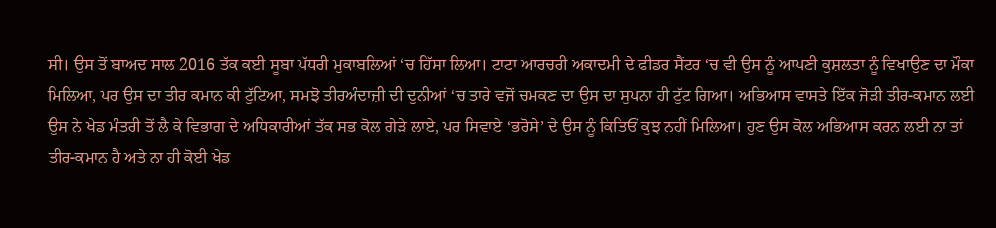ਸੀ। ਉਸ ਤੋਂ ਬਾਅਦ ਸਾਲ 2016 ਤੱਕ ਕਈ ਸੂਬਾ ਪੱਧਰੀ ਮੁਕਾਬਲਿਆਂ ‘ਚ ਹਿੱਸਾ ਲਿਆ। ਟਾਟਾ ਆਰਚਰੀ ਅਕਾਦਮੀ ਦੇ ਫੀਡਰ ਸੈਂਟਰ ‘ਚ ਵੀ ਉਸ ਨੂੰ ਆਪਣੀ ਕੁਸ਼ਲਤਾ ਨੂੰ ਵਿਖਾਉਣ ਦਾ ਮੌਕਾ ਮਿਲਿਆ, ਪਰ ਉਸ ਦਾ ਤੀਰ ਕਮਾਨ ਕੀ ਟੁੱਟਿਆ, ਸਮਝੋ ਤੀਰਅੰਦਾਜ਼ੀ ਦੀ ਦੁਨੀਆਂ ‘ਚ ਤਾਰੇ ਵਜੋਂ ਚਮਕਣ ਦਾ ਉਸ ਦਾ ਸੁਪਨਾ ਹੀ ਟੁੱਟ ਗਿਆ। ਅਭਿਆਸ ਵਾਸਤੇ ਇੱਕ ਜੋੜੀ ਤੀਰ-ਕਮਾਨ ਲਈ ਉਸ ਨੇ ਖੇਡ ਮੰਤਰੀ ਤੋਂ ਲੈ ਕੇ ਵਿਭਾਗ ਦੇ ਅਧਿਕਾਰੀਆਂ ਤੱਕ ਸਭ ਕੋਲ ਗੇੜੇ ਲਾਏ, ਪਰ ਸਿਵਾਏ ‘ਭਰੋਸੇ’ ਦੇ ਉਸ ਨੂੰ ਕਿਤਿਓਂ ਕੁਝ ਨਹੀਂ ਮਿਲਿਆ। ਹੁਣ ਉਸ ਕੋਲ ਅਭਿਆਸ ਕਰਨ ਲਈ ਨਾ ਤਾਂ ਤੀਰ-ਕਮਾਨ ਹੈ ਅਤੇ ਨਾ ਹੀ ਕੋਈ ਖੇਡ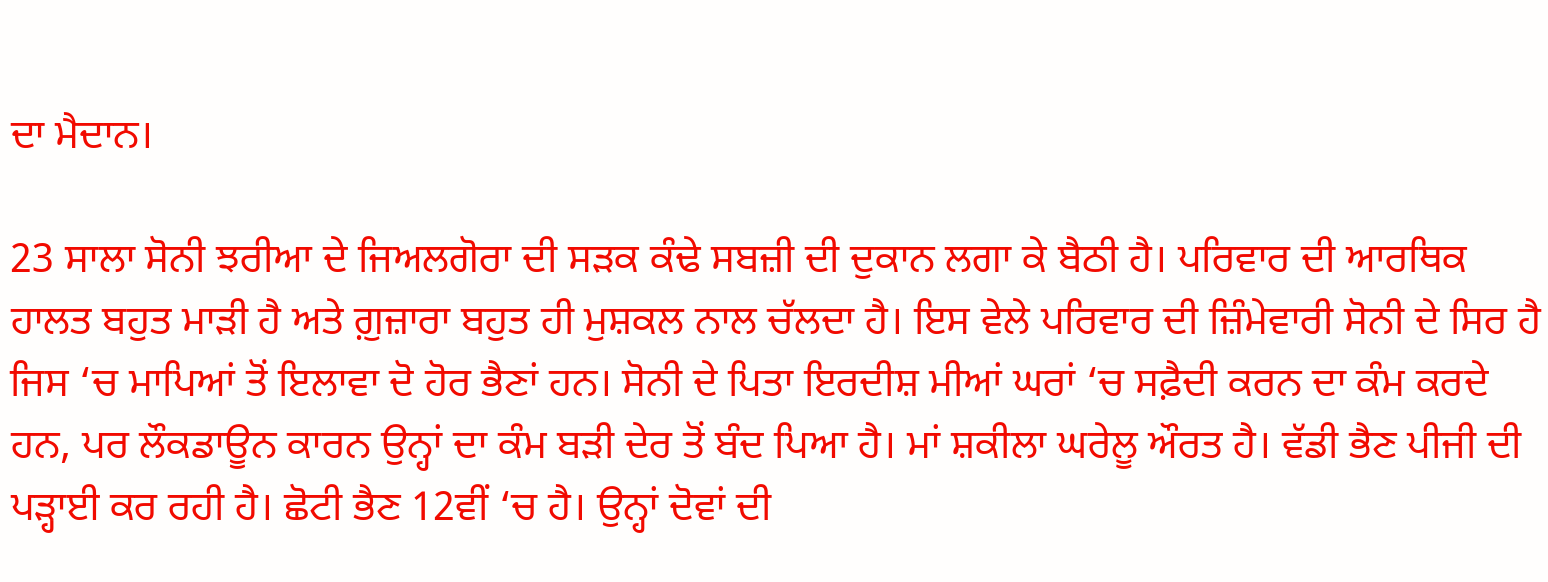ਦਾ ਮੈਦਾਨ।

23 ਸਾਲਾ ਸੋਨੀ ਝਰੀਆ ਦੇ ਜਿਅਲਗੋਰਾ ਦੀ ਸੜਕ ਕੰਢੇ ਸਬਜ਼ੀ ਦੀ ਦੁਕਾਨ ਲਗਾ ਕੇ ਬੈਠੀ ਹੈ। ਪਰਿਵਾਰ ਦੀ ਆਰਥਿਕ ਹਾਲਤ ਬਹੁਤ ਮਾੜੀ ਹੈ ਅਤੇ ਗ਼ੁਜ਼ਾਰਾ ਬਹੁਤ ਹੀ ਮੁਸ਼ਕਲ ਨਾਲ ਚੱਲਦਾ ਹੈ। ਇਸ ਵੇਲੇ ਪਰਿਵਾਰ ਦੀ ਜ਼ਿੰਮੇਵਾਰੀ ਸੋਨੀ ਦੇ ਸਿਰ ਹੈ ਜਿਸ ‘ਚ ਮਾਪਿਆਂ ਤੋਂ ਇਲਾਵਾ ਦੋ ਹੋਰ ਭੈਣਾਂ ਹਨ। ਸੋਨੀ ਦੇ ਪਿਤਾ ਇਰਦੀਸ਼ ਮੀਆਂ ਘਰਾਂ ‘ਚ ਸਫ਼ੈਦੀ ਕਰਨ ਦਾ ਕੰਮ ਕਰਦੇ ਹਨ, ਪਰ ਲੌਕਡਾਊਨ ਕਾਰਨ ਉਨ੍ਹਾਂ ਦਾ ਕੰਮ ਬੜੀ ਦੇਰ ਤੋਂ ਬੰਦ ਪਿਆ ਹੈ। ਮਾਂ ਸ਼ਕੀਲਾ ਘਰੇਲੂ ਔਰਤ ਹੈ। ਵੱਡੀ ਭੈਣ ਪੀਜੀ ਦੀ ਪੜ੍ਹਾਈ ਕਰ ਰਹੀ ਹੈ। ਛੋਟੀ ਭੈਣ 12ਵੀਂ ‘ਚ ਹੈ। ਉਨ੍ਹਾਂ ਦੋਵਾਂ ਦੀ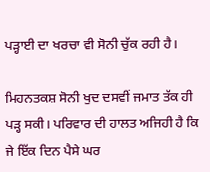ਪੜ੍ਹਾਈ ਦਾ ਖਰਚਾ ਵੀ ਸੋਨੀ ਚੁੱਕ ਰਹੀ ਹੈ।

ਮਿਹਨਤਕਸ਼ ਸੋਨੀ ਖੁਦ ਦਸਵੀਂ ਜਮਾਤ ਤੱਕ ਹੀ ਪੜ੍ਹ ਸਕੀ। ਪਰਿਵਾਰ ਦੀ ਹਾਲਤ ਅਜਿਹੀ ਹੈ ਕਿ ਜੇ ਇੱਕ ਦਿਨ ਪੈਸੇ ਘਰ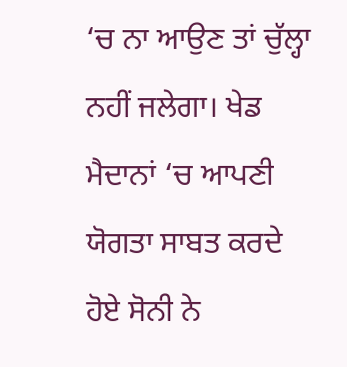‘ਚ ਨਾ ਆਉਣ ਤਾਂ ਚੁੱਲ੍ਹਾ ਨਹੀਂ ਜਲੇਗਾ। ਖੇਡ ਮੈਦਾਨਾਂ ‘ਚ ਆਪਣੀ ਯੋਗਤਾ ਸਾਬਤ ਕਰਦੇ ਹੋਏ ਸੋਨੀ ਨੇ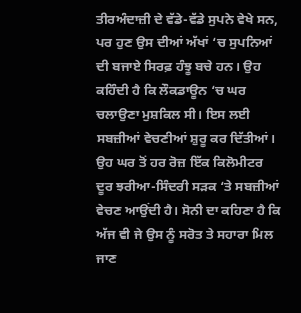ਤੀਰਅੰਦਾਜ਼ੀ ਦੇ ਵੱਡੇ-ਵੱਡੇ ਸੁਪਨੇ ਵੇਖੇ ਸਨ, ਪਰ ਹੁਣ ਉਸ ਦੀਆਂ ਅੱਖਾਂ ‘ਚ ਸੁਪਨਿਆਂ ਦੀ ਬਜਾਏ ਸਿਰਫ਼ ਹੰਝੂ ਬਚੇ ਹਨ। ਉਹ ਕਹਿੰਦੀ ਹੈ ਕਿ ਲੌਕਡਾਊਨ ‘ਚ ਘਰ ਚਲਾਉਣਾ ਮੁਸ਼ਕਿਲ ਸੀ। ਇਸ ਲਈ ਸਬਜ਼ੀਆਂ ਵੇਚਣੀਆਂ ਸ਼ੁਰੂ ਕਰ ਦਿੱਤੀਆਂ। ਉਹ ਘਰ ਤੋਂ ਹਰ ਰੋਜ਼ ਇੱਕ ਕਿਲੋਮੀਟਰ ਦੂਰ ਝਰੀਆ-ਸਿੰਦਰੀ ਸੜਕ ‘ਤੇ ਸਬਜ਼ੀਆਂ ਵੇਚਣ ਆਉਂਦੀ ਹੈ। ਸੋਨੀ ਦਾ ਕਹਿਣਾ ਹੈ ਕਿ ਅੱਜ ਵੀ ਜੇ ਉਸ ਨੂੰ ਸਰੋਤ ਤੇ ਸਹਾਰਾ ਮਿਲ ਜਾਣ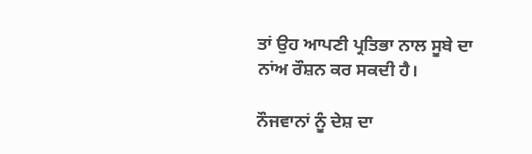ਤਾਂ ਉਹ ਆਪਣੀ ਪ੍ਰਤਿਭਾ ਨਾਲ ਸੂਬੇ ਦਾ ਨਾਂਅ ਰੌਸ਼ਨ ਕਰ ਸਕਦੀ ਹੈ।

ਨੌਜਵਾਨਾਂ ਨੂੰ ਦੇਸ਼ ਦਾ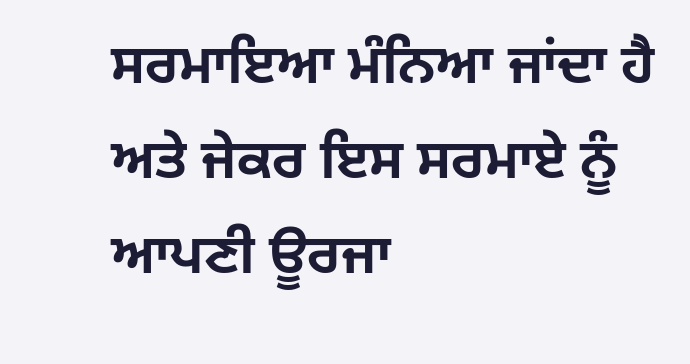ਸਰਮਾਇਆ ਮੰਨਿਆ ਜਾਂਦਾ ਹੈ ਅਤੇ ਜੇਕਰ ਇਸ ਸਰਮਾਏ ਨੂੰ ਆਪਣੀ ਊਰਜਾ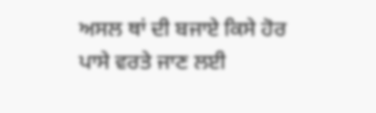ਅਸਲ ਥਾਂ ਦੀ ਬਜਾਏ ਕਿਸੇ ਹੋਰ ਪਾਸੇ ਵਰਤੇ ਜਾਣ ਲਈ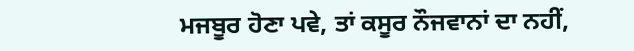ਮਜਬੂਰ ਹੋਣਾ ਪਵੇ, ਤਾਂ ਕਸੂਰ ਨੌਜਵਾਨਾਂ ਦਾ ਨਹੀਂ,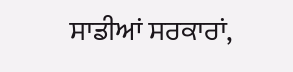ਸਾਡੀਆਂ ਸਰਕਾਰਾਂ,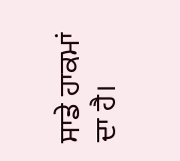ਸਾਡੇ ਹਾਕਮਾਂ ਦਾ ਹੈ।